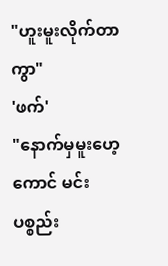"ဟူးမူးလိုက်တာကွာ"
'ဖက်'
"နောက်မှမူးဟေ့ကောင် မင်းပစ္စည်း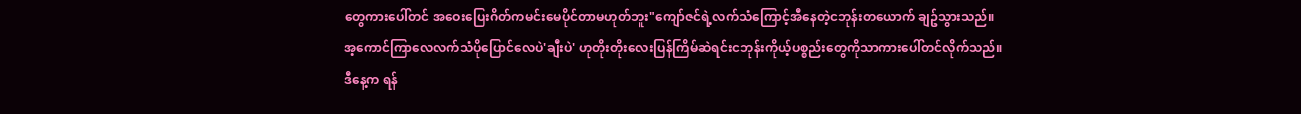တွေကားပေါ်တင် အဝေးပြေးဂိတ်ကမင်းမေပိုင်တာမဟုတ်ဘူး"ကျော်ဇင်ရဲ့လက်သံကြောင့်အီနေတဲ့ငဘုန်းတယောက် ချဥ်သွားသည်။
အ့ကောင်ကြာလေလက်သံပိုပြောင်လေပဲ'ချီးပဲ' ဟုတိုးတိုးလေးပြန်ကြိမ်ဆဲရင်းငဘုန်းကိုယ့်ပစ္စည်းတွေကိုသာကားပေါ်တင်လိုက်သည်။
ဒီနေ့က ရန်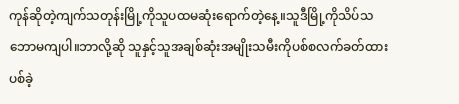ကုန်ဆိုတဲ့ကျက်သတုန်းမြို့ကိုသူပထမဆုံးရောက်တဲ့နေ့။သူဒီမြို့ကိုသိပ်သဘောမကျပါ။ဘာလို့ဆို သူနှင့်သူအချစ်ဆုံးအမျိုးသမီးကိုပစ်စလက်ခတ်ထားပစ်ခဲ့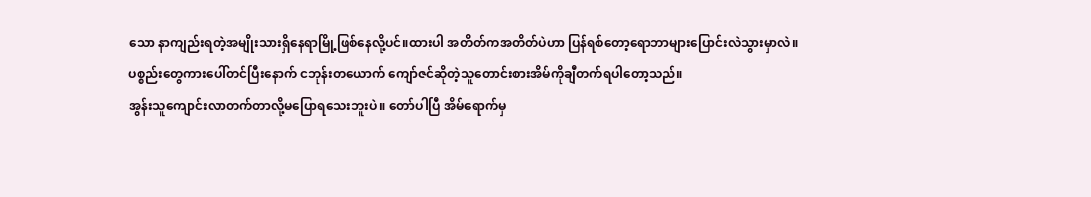သော နာကျည်းရတဲ့အမျိုးသားရှိနေရာမြို့ဖြစ်နေလို့ပင်။ထားပါ အတိတ်ကအတိတ်ပဲဟာ ပြန်ရစ်တော့ရောဘာများပြောင်းလဲသွားမှာလဲ။
ပစ္စည်းတွေကားပေါ်တင်ပြီးနောက် ငဘုန်းတယောက် ကျော်ဇင်ဆိုတဲ့သူတောင်းစားအိမ်ကိုချီတက်ရပါတော့သည်။
အွန်းသူကျောင်းလာတက်တာလို့မပြောရသေးဘူးပဲ။ တော်ပါပြီ အိမ်ရောက်မှ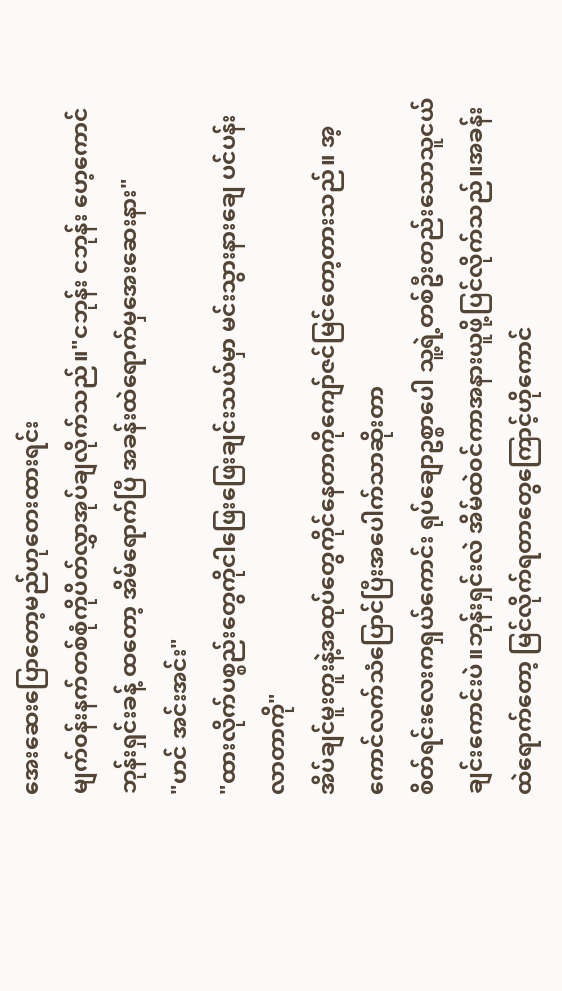အေးဆေးပြောတော့မည်ဟုတေးထားရင်း
မျက်၀န်းနက်တစ်စုံကိုပိတ်လွှာအုပ်ချလိုက်သည်။"ငဘုန်း ငဘုန်း ဟေ့ကောင်ဘုန်းရှင်းခန့် ထတော့ အိမ်ရောက်ပြီ အခန်းထဲရောက်မှအေးဆေးနား"
"ဟင် အင်းအင်း"
"ထားလိုက်ပစ္စည်းတွေကိုငါဖြေးဖြေးချင်းသယ်မှာ မင်းသွားနားချေ ပင်ပန်းလာတာကို"
အိပ်ချင်မူးတူးနဲ့အထုပ်တွေကိုင်နေတာကိုကျော်ဇင်မြင်တော့တားသည်။ အ့ကောင်လက်သံပြောင်ပြီးအပေါက်သာဆိုးတာ
စိတ်ရင်းလေးကရှယ်ကောင်း ရုပ်ချောဥစ္စာပေါ သူ့ရဲ့တစ်ဦးတည်းသောသူငယ်ချင်းကောင်းပဲ။ဘုန်းရှင်းလဲ အိမ်ထဲ၀င်ကာအနားယူဖို့ပြင်လိုက်သည်။အခန်းထဲရောက်တော့ မြင်လိုက်ရတာတွေကြောင့်ဟိုကောင်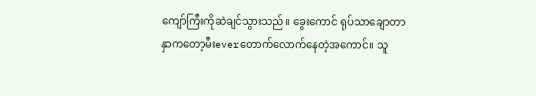ကျော်ကြီးကိုဆဲချင်သွားသည်။ ခွေးကောင် ရုပ်သာချောတာနှာကတော့မီးeverတောက်လောက်နေတဲ့အကောင်။ သူ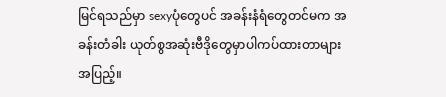မြင်ရသည်မှာ sexyပုံတွေပင် အခန်းနံရံတွေတင်မက အခန်းတံခါး ယုတ်စွအဆုံးဗီဒိုတွေမှာပါကပ်ထားတာများအပြည့်။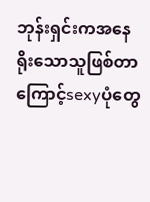ဘုန်းရှင်းကအနေရိုးသောသူဖြစ်တာကြောင့်sexyပုံတွေ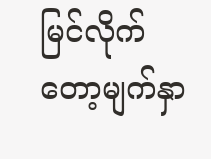မြင်လိုက်တော့မျက်နှာ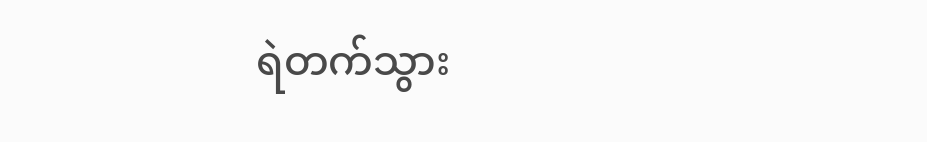ရဲတက်သွား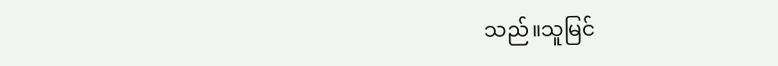သည်။သူမြင်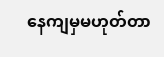နေကျမှမဟုတ်တာ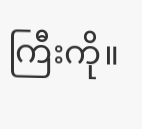ကြီးကို။